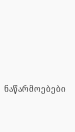ნაწარმოებები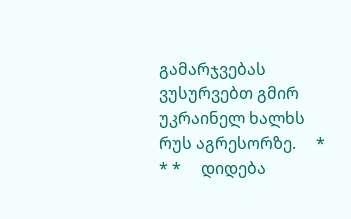გამარჯვებას ვუსურვებთ გმირ უკრაინელ ხალხს რუს აგრესორზე.     * * *     დიდება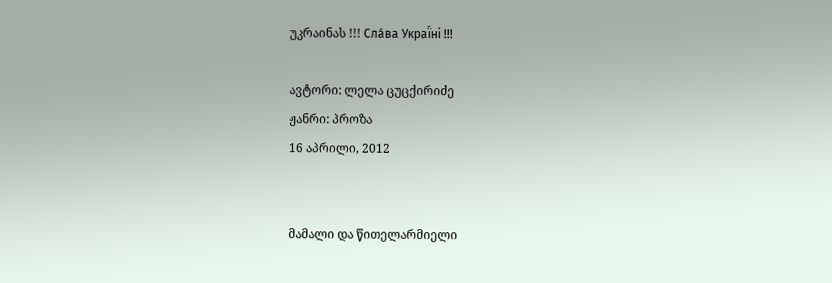უკრაინას !!! Сла́ва Украї́ні !!!

ავტორი: ლელა ცუცქირიძე
ჟანრი: პროზა
16 აპრილი, 2012


მამალი და წითელარმიელი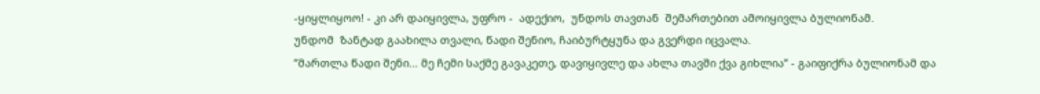-ყიყლიყოო! - კი არ დაიყივლა, უფრო -  ადექიო,  უნდოს თავთან  შემართებით ამოიყივლა ბულიონამ.
უნდომ  ზანტად გაახილა თვალი, წადი შენიო, ჩაიბურტყუნა და გვერდი იცვალა.
”მართლა წადი შენი... მე ჩემი საქმე გავაკეთე, დავიყივლე და ახლა თავში ქვა გიხლია” - გაიფიქრა ბულიონამ და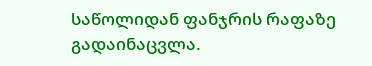საწოლიდან ფანჯრის რაფაზე  გადაინაცვლა.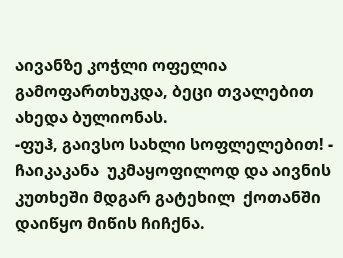აივანზე კოჭლი ოფელია გამოფართხუკდა, ბეცი თვალებით ახედა ბულიონას.
-ფუჰ, გაივსო სახლი სოფლელებით! - ჩაიკაკანა  უკმაყოფილოდ და აივნის კუთხეში მდგარ გატეხილ  ქოთანში  დაიწყო მიწის ჩიჩქნა.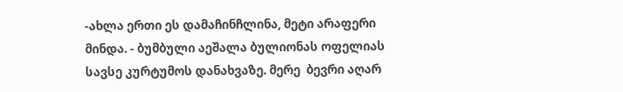-ახლა ერთი ეს დამაჩინჩლინა, მეტი არაფერი მინდა. - ბუმბული აეშალა ბულიონას ოფელიას სავსე კურტუმოს დანახვაზე. მერე  ბევრი აღარ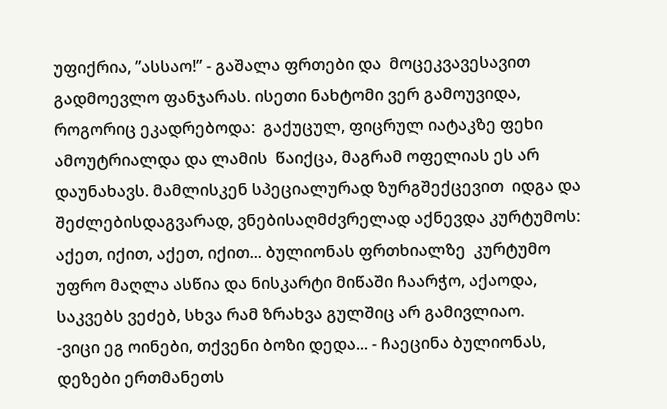უფიქრია, ”ასსაო!” - გაშალა ფრთები და  მოცეკვავესავით  გადმოევლო ფანჯარას. ისეთი ნახტომი ვერ გამოუვიდა, როგორიც ეკადრებოდა:  გაქუცულ, ფიცრულ იატაკზე ფეხი ამოუტრიალდა და ლამის  წაიქცა, მაგრამ ოფელიას ეს არ დაუნახავს. მამლისკენ სპეციალურად ზურგშექცევით  იდგა და შეძლებისდაგვარად, ვნებისაღმძვრელად აქნევდა კურტუმოს: აქეთ, იქით, აქეთ, იქით... ბულიონას ფრთხიალზე  კურტუმო უფრო მაღლა ასწია და ნისკარტი მიწაში ჩაარჭო, აქაოდა, საკვებს ვეძებ, სხვა რამ ზრახვა გულშიც არ გამივლიაო.
-ვიცი ეგ ოინები, თქვენი ბოზი დედა... - ჩაეცინა ბულიონას, დეზები ერთმანეთს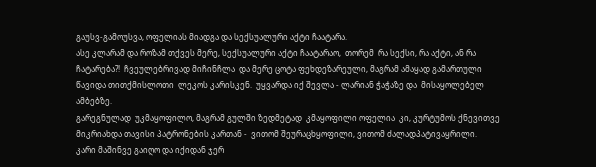გაუსვ-გამოუსვა, ოფელიას მიადგა და სექსუალური აქტი ჩაატარა.
ასე კლარამ და როზამ თქვეს მერე, სექსუალური აქტი ჩაატარაო,  თორემ  რა სექსი, რა აქტი, ან რა ჩატარება?!  ჩვეულებრივად მიჩინჩლა  და მერე ცოტა ფეხდეზარეული, მაგრამ ამაყად გამართული წავიდა თითქმისლოთი  ლეკოს კარისკენ.  უყვარდა იქ შევლა - ლარიან ჭაჭაზე და  მისაყოლებელ ამბებზე.
გარეგნულად  უკმაყოფილო, მაგრამ გულში ზედმეტად  კმაყოფილი ოფელია  კი, კურტუმოს ქნევითვე  მიკრიახდა თავისი პატრონების კართან -  ვითომ შეურაცხყოფილი, ვითომ ძალადპატივაყრილი.
კარი მაშინვე გაიღო და იქიდან ჯერ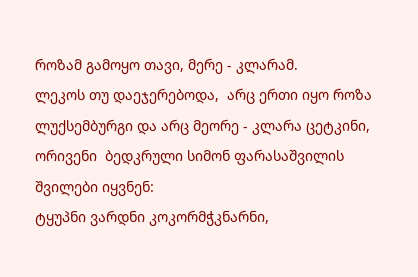როზამ გამოყო თავი, მერე - კლარამ.
ლეკოს თუ დაეჯერებოდა,  არც ერთი იყო როზა ლუქსემბურგი და არც მეორე - კლარა ცეტკინი, ორივენი  ბედკრული სიმონ ფარასაშვილის  შვილები იყვნენ:
ტყუპნი ვარდნი კოკორმჭკნარნი,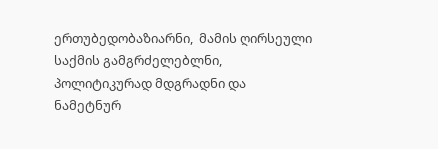ერთუბედობაზიარნი,  მამის ღირსეული საქმის გამგრძელებლნი, პოლიტიკურად მდგრადნი და ნამეტნურ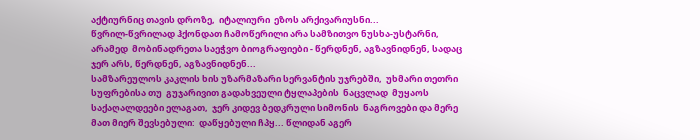აქტიურნიც თავის დროზე,  იტალიური  ეზოს არქივარიუსნი...
წვრილ-წვრილად ჰქონდათ ჩამოწერილი არა სამზითვო ნუსხა-უსტარნი, არამედ  მობინადრეთა საეჭვო ბიოგრაფიები - წერდნენ, აგზავნიდნენ, სადაც ჯერ არს, წერდნენ, აგზავნიდნენ...
სამზარეულოს კაკლის ხის უზარმაზარი სერვანტის უჯრებში,  უხმარი თეთრი სუფრებისა თუ  გუჯარივით გადახვეული ტყლაპების  ნაცვლად  მუყაოს საქაღალდეები ელაგათ,  ჯერ კიდევ ბედკრული სიმონის  ნაგროვები და მერე მათ მიერ შევსებული:  დაწყებული ჩპყ... წლიდან აგერ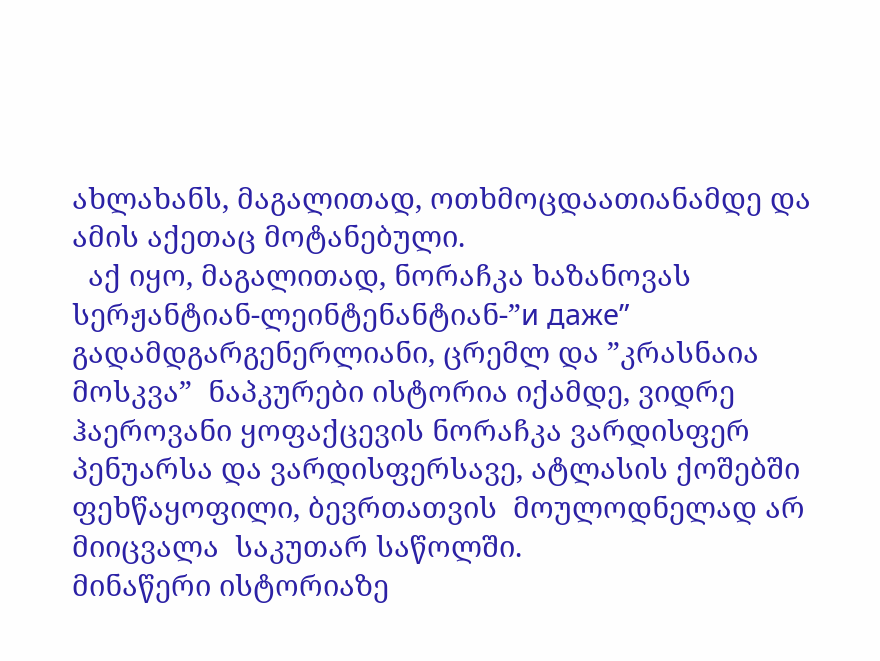ახლახანს, მაგალითად, ოთხმოცდაათიანამდე და ამის აქეთაც მოტანებული.
  აქ იყო, მაგალითად, ნორაჩკა ხაზანოვას სერჟანტიან-ლეინტენანტიან-”и даже” გადამდგარგენერლიანი, ცრემლ და ”კრასნაია მოსკვა”  ნაპკურები ისტორია იქამდე, ვიდრე  ჰაეროვანი ყოფაქცევის ნორაჩკა ვარდისფერ პენუარსა და ვარდისფერსავე, ატლასის ქოშებში ფეხწაყოფილი, ბევრთათვის  მოულოდნელად არ მიიცვალა  საკუთარ საწოლში.
მინაწერი ისტორიაზე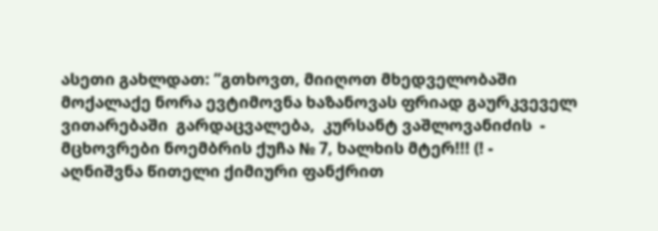ასეთი გახლდათ: ”გთხოვთ, მიიღოთ მხედველობაში მოქალაქე ნორა ევტიმოვნა ხაზანოვას ფრიად გაურკვეველ ვითარებაში  გარდაცვალება,  კურსანტ ვაშლოვანიძის  - მცხოვრები ნოემბრის ქუჩა № 7, ხალხის მტერ!!! (! -  აღნიშვნა წითელი ქიმიური ფანქრით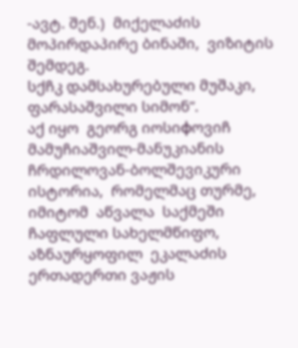-ავტ. შენ.)  მიქელაძის მოპირდაპირე ბინაში,  ვიზიტის შემდეგ.
სქჩკ დამსახურებული მუშაკი,  ფარასაშვილი სიმონ”.
აქ იყო  გეორგ იოსიфოვიჩ მამუჩიაშვილ-მანუკიანის ჩრდილოვან-ბოლშევიკური ისტორია,  რომელმაც თურმე, იმიტომ  აწვალა  საქმეში ჩაფლული სახელმწიფო, აზნაურყოფილ  ეკალაძის ერთადერთი ვაჟის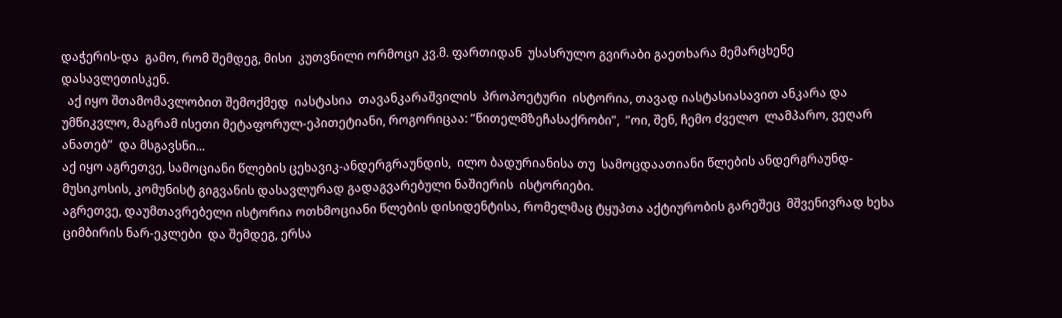დაჭერის-და  გამო, რომ შემდეგ, მისი  კუთვნილი ორმოცი კვ.მ. ფართიდან  უსასრულო გვირაბი გაეთხარა მემარცხენე დასავლეთისკენ.
  აქ იყო შთამომავლობით შემოქმედ  იასტასია  თავანკარაშვილის  პროპოეტური  ისტორია, თავად იასტასიასავით ანკარა და უმწიკვლო, მაგრამ ისეთი მეტაფორულ-ეპითეტიანი, როგორიცაა: ”წითელმზეჩასაქრობი”,  ”ოი, შენ, ჩემო ძველო  ლამპარო, ვეღარ ანათებ”  და მსგავსნი...
აქ იყო აგრეთვე, სამოციანი წლების ცეხავიკ-ანდერგრაუნდის,  ილო ბადურიანისა თუ  სამოცდაათიანი წლების ანდერგრაუნდ-მუსიკოსის, კომუნისტ გიგვანის დასავლურად გადაგვარებული ნაშიერის  ისტორიები.
აგრეთვე, დაუმთავრებელი ისტორია ოთხმოციანი წლების დისიდენტისა, რომელმაც ტყუპთა აქტიურობის გარეშეც  მშვენივრად ხეხა ციმბირის ნარ-ეკლები  და შემდეგ, ერსა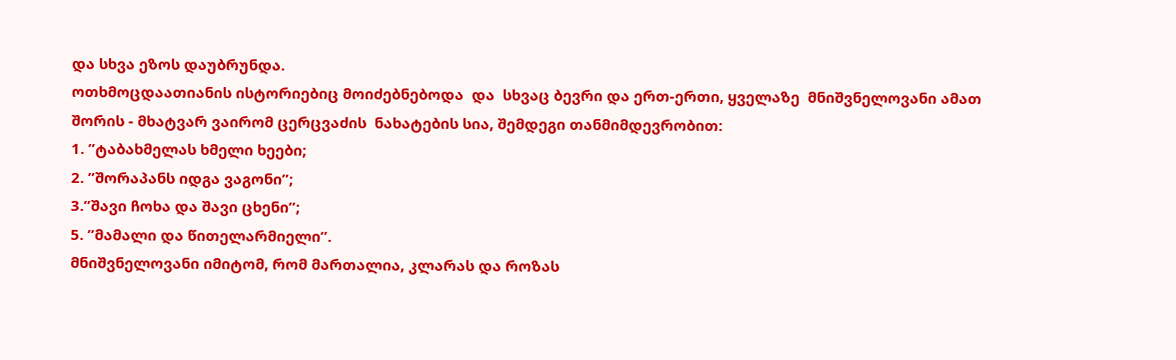და სხვა ეზოს დაუბრუნდა.
ოთხმოცდაათიანის ისტორიებიც მოიძებნებოდა  და  სხვაც ბევრი და ერთ-ერთი, ყველაზე  მნიშვნელოვანი ამათ შორის - მხატვარ ვაირომ ცერცვაძის  ნახატების სია, შემდეგი თანმიმდევრობით:
1. ”ტაბახმელას ხმელი ხეები;
2. ”შორაპანს იდგა ვაგონი”;
3.”შავი ჩოხა და შავი ცხენი”;
5. ”მამალი და წითელარმიელი”.
მნიშვნელოვანი იმიტომ, რომ მართალია, კლარას და როზას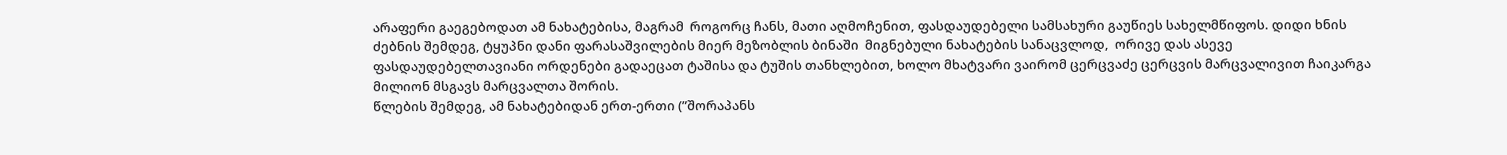არაფერი გაეგებოდათ ამ ნახატებისა, მაგრამ  როგორც ჩანს, მათი აღმოჩენით, ფასდაუდებელი სამსახური გაუწიეს სახელმწიფოს. დიდი ხნის ძებნის შემდეგ, ტყუპნი დანი ფარასაშვილების მიერ მეზობლის ბინაში  მიგნებული ნახატების სანაცვლოდ,  ორივე დას ასევე ფასდაუდებელთავიანი ორდენები გადაეცათ ტაშისა და ტუშის თანხლებით, ხოლო მხატვარი ვაირომ ცერცვაძე ცერცვის მარცვალივით ჩაიკარგა მილიონ მსგავს მარცვალთა შორის.
წლების შემდეგ, ამ ნახატებიდან ერთ-ერთი (”შორაპანს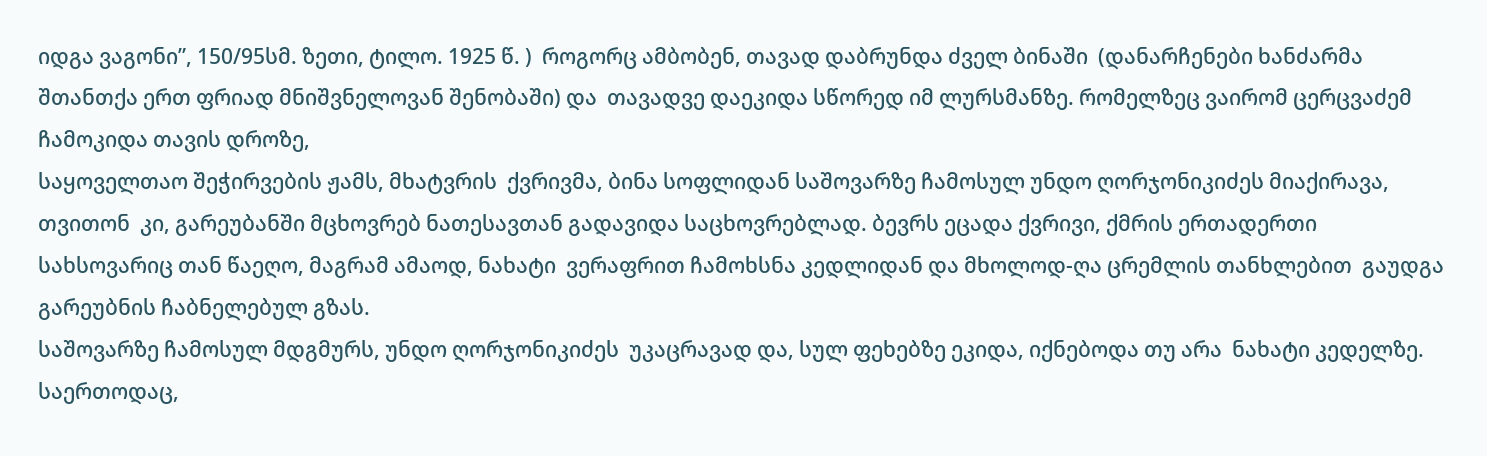იდგა ვაგონი”, 150/95სმ. ზეთი, ტილო. 1925 წ. )  როგორც ამბობენ, თავად დაბრუნდა ძველ ბინაში  (დანარჩენები ხანძარმა შთანთქა ერთ ფრიად მნიშვნელოვან შენობაში) და  თავადვე დაეკიდა სწორედ იმ ლურსმანზე. რომელზეც ვაირომ ცერცვაძემ ჩამოკიდა თავის დროზე,
საყოველთაო შეჭირვების ჟამს, მხატვრის  ქვრივმა, ბინა სოფლიდან საშოვარზე ჩამოსულ უნდო ღორჯონიკიძეს მიაქირავა, თვითონ  კი, გარეუბანში მცხოვრებ ნათესავთან გადავიდა საცხოვრებლად. ბევრს ეცადა ქვრივი, ქმრის ერთადერთი სახსოვარიც თან წაეღო, მაგრამ ამაოდ, ნახატი  ვერაფრით ჩამოხსნა კედლიდან და მხოლოდ-ღა ცრემლის თანხლებით  გაუდგა  გარეუბნის ჩაბნელებულ გზას.
საშოვარზე ჩამოსულ მდგმურს, უნდო ღორჯონიკიძეს  უკაცრავად და, სულ ფეხებზე ეკიდა, იქნებოდა თუ არა  ნახატი კედელზე. საერთოდაც,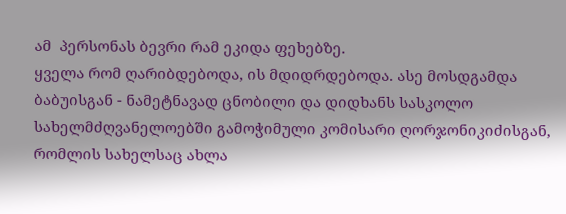ამ  პერსონას ბევრი რამ ეკიდა ფეხებზე.
ყველა რომ ღარიბდებოდა, ის მდიდრდებოდა. ასე მოსდგამდა ბაბუისგან - ნამეტნავად ცნობილი და დიდხანს სასკოლო სახელმძღვანელოებში გამოჭიმული კომისარი ღორჯონიკიძისგან, რომლის სახელსაც ახლა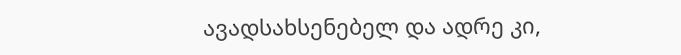ავადსახსენებელ და ადრე კი,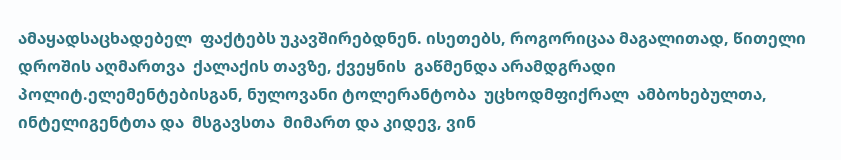ამაყადსაცხადებელ  ფაქტებს უკავშირებდნენ. ისეთებს, როგორიცაა მაგალითად, წითელი დროშის აღმართვა  ქალაქის თავზე, ქვეყნის  გაწმენდა არამდგრადი პოლიტ.ელემენტებისგან, ნულოვანი ტოლერანტობა  უცხოდმფიქრალ  ამბოხებულთა, ინტელიგენტთა და  მსგავსთა  მიმართ და კიდევ, ვინ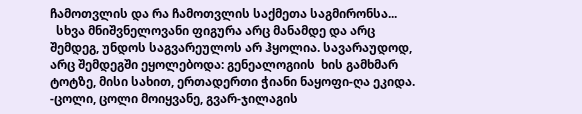ჩამოთვლის და რა ჩამოთვლის საქმეთა საგმირონსა...
  სხვა მნიშვნელოვანი ფიგურა არც მანამდე და არც შემდეგ, უნდოს საგვარეულოს არ ჰყოლია. სავარაუდოდ, არც შემდეგში ეყოლებოდა: გენეალოგიის  ხის გამხმარ ტოტზე, მისი სახით, ერთადერთი ჭიანი ნაყოფი-ღა ეკიდა.
-ცოლი, ცოლი მოიყვანე, გვარ-ჯილაგის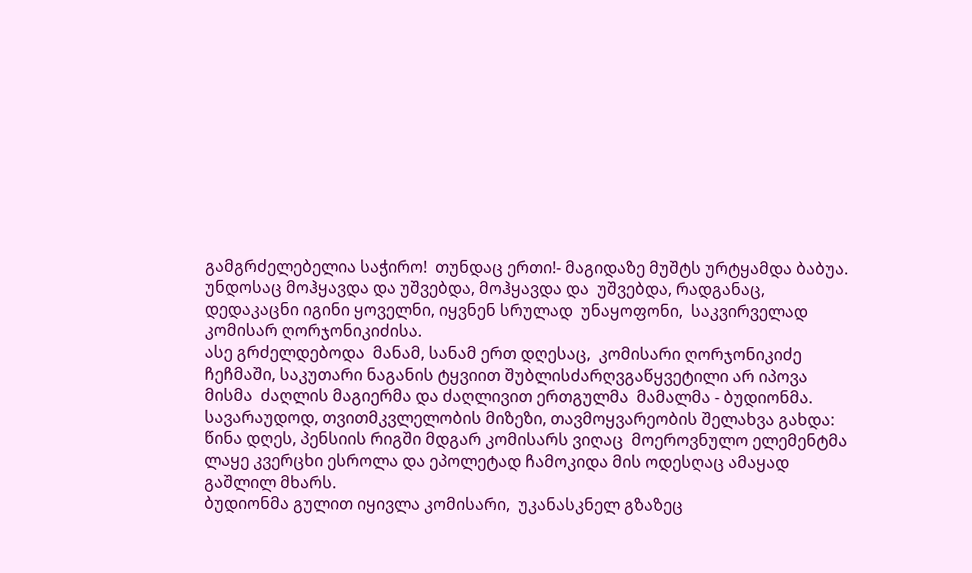გამგრძელებელია საჭირო!  თუნდაც ერთი!- მაგიდაზე მუშტს ურტყამდა ბაბუა. უნდოსაც მოჰყავდა და უშვებდა, მოჰყავდა და  უშვებდა, რადგანაც,  დედაკაცნი იგინი ყოველნი, იყვნენ სრულად  უნაყოფონი,  საკვირველად  კომისარ ღორჯონიკიძისა.
ასე გრძელდებოდა  მანამ, სანამ ერთ დღესაც,  კომისარი ღორჯონიკიძე  ჩეჩმაში, საკუთარი ნაგანის ტყვიით შუბლისძარღვგაწყვეტილი არ იპოვა  მისმა  ძაღლის მაგიერმა და ძაღლივით ერთგულმა  მამალმა - ბუდიონმა.
სავარაუდოდ, თვითმკვლელობის მიზეზი, თავმოყვარეობის შელახვა გახდა: წინა დღეს, პენსიის რიგში მდგარ კომისარს ვიღაც  მოეროვნულო ელემენტმა  ლაყე კვერცხი ესროლა და ეპოლეტად ჩამოკიდა მის ოდესღაც ამაყად გაშლილ მხარს.
ბუდიონმა გულით იყივლა კომისარი,  უკანასკნელ გზაზეც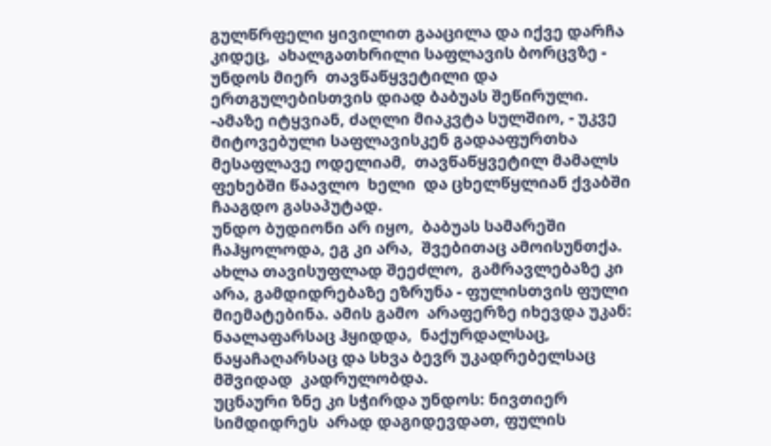გულწრფელი ყივილით გააცილა და იქვე დარჩა კიდეც,  ახალგათხრილი საფლავის ბორცვზე - უნდოს მიერ  თავწაწყვეტილი და ერთგულებისთვის დიად ბაბუას შეწირული.
-ამაზე იტყვიან, ძაღლი მიაკვტა სულშიო, - უკვე მიტოვებული საფლავისკენ გადააფურთხა მესაფლავე ოდელიამ,  თავწაწყვეტილ მამალს ფეხებში წაავლო  ხელი  და ცხელწყლიან ქვაბში ჩააგდო გასაპუტად.
უნდო ბუდიონი არ იყო,  ბაბუას სამარეში ჩაჰყოლოდა, ეგ კი არა,  შვებითაც ამოისუნთქა. ახლა თავისუფლად შეეძლო,  გამრავლებაზე კი არა, გამდიდრებაზე ეზრუნა - ფულისთვის ფული მიემატებინა. ამის გამო  არაფერზე იხევდა უკან: ნაალაფარსაც ჰყიდდა,  ნაქურდალსაც, ნაყაჩაღარსაც და სხვა ბევრ უკადრებელსაც  მშვიდად  კადრულობდა.
უცნაური ზნე კი სჭირდა უნდოს: ნივთიერ  სიმდიდრეს  არად დაგიდევდათ, ფულის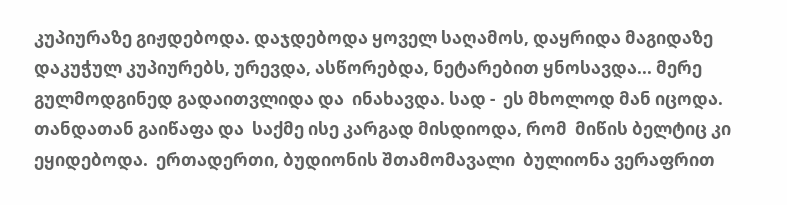კუპიურაზე გიჟდებოდა. დაჯდებოდა ყოველ საღამოს, დაყრიდა მაგიდაზე დაკუჭულ კუპიურებს, ურევდა, ასწორებდა, ნეტარებით ყნოსავდა... მერე გულმოდგინედ გადაითვლიდა და  ინახავდა. სად -  ეს მხოლოდ მან იცოდა.
თანდათან გაიწაფა და  საქმე ისე კარგად მისდიოდა, რომ  მიწის ბელტიც კი ეყიდებოდა.  ერთადერთი, ბუდიონის შთამომავალი  ბულიონა ვერაფრით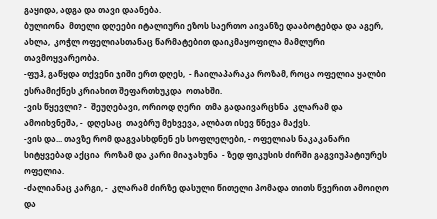გაყიდა, ადგა და თავი დაანება.
ბულიონა  მთელი დღეები იტალიური ეზოს საერთო აივანზე დააბოტებდა და აგერ, ახლა,  კოჭლ ოფელიასთანაც წარმატებით დაიკმაყოფილა მამლური თავმოყვარეობა.
-ფუჰ, გაწყდა თქვენი ჯიში ერთ დღეს,  - ჩაილაპარაკა როზამ, როცა ოფელია ყალბი ესრამიქნეს კრიახით შეფართხუკდა  ოთახში.
-ვის წყევლი? -  შეუღებავი, ორიოდ ღერი  თმა გადაივარცხნა  კლარამ და ამოიხვნეშა, -  დღესაც  თავბრუ მეხვევა, ალბათ ისევ წნევა მაქვს.
-ვის და... თავზე რომ დაგვასხდნენ ეს სოფლელები, - ოფელიას ნაკაკანარი სიტყვებად აქცია  როზამ და კარი მიაჯახუნა  - ზედ ფიკუსის ძირში გაგვიუპატიურეს  ოფელია.
-ძალიანაც კარგი, -  კლარამ ძირზე დასული წითელი პომადა თითს წვერით ამოიღო და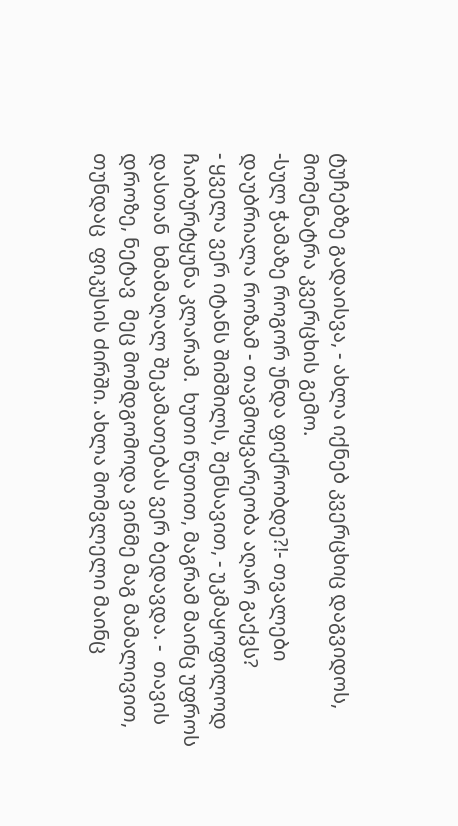ტუჩებზე გადაისვა, - ახლა იქნებ კვერცხიც დაგვიდოს, მომენატრა კვერცხის გემო.
-სულ ჭამაზე როგორ უნდა ფიქრობდე?!- თვალები დაუბრიალა როზამ - თავმოყვარეობა აღარ გაქვს?
- ყველა ვერ იტანს შიმშილს, შენსავით, - უკმაყოფილოდ ჩაიბურტყუნა კლარამ.  ხუთი წუთით, მაგრამ მაინც უფროს დასთან  ხმამაღალ შეკამათებას ვერ ბედავდა. -  თავის დროზე, ნეტავ  მეც მომდგომოდა ვინმე მაგ მამალივით, თუნდაც  ფიკუსის ძირში. ახლა მომვლელი მაინც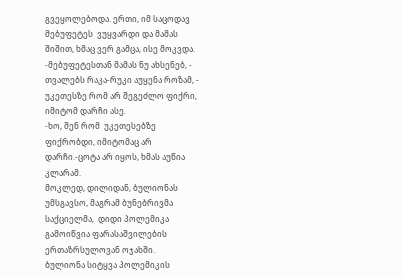გვეყოლებოდა. ერთი, იმ საცოდავ  მებუფეტეს  ვუყვარდი და მამას შიშით, ხმაც ვერ გამცა, ისე მოკვდა.
-მებუფეტესთან მამას ნუ ახსენებ, - თვალებს რაკა-რუკი აუყენა როზამ, - უკეთესზე რომ არ შეგეძლო ფიქრი, იმიტომ დარჩი ასე.
-ხო, შენ რომ  უკეთესებზე ფიქრობდი, იმიტომაც არ დარჩი.-ცოტა არ იყოს, ხმას აუწია კლარამ.
მოკლედ, დილიდან, ბულიონას უმსგავსო, მაგრამ ბუნებრივმა  საქციელმა,  დიდი პოლემიკა გამოიწვია ფარასაშვილების ერთაზრსულოვან ოჯახში.
ბულიონა სიტყვა პოლემიკის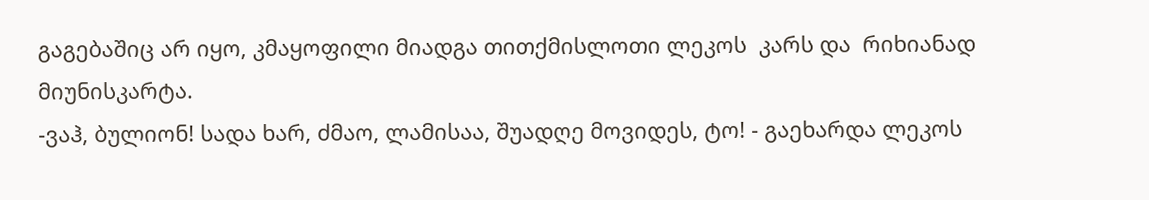გაგებაშიც არ იყო, კმაყოფილი მიადგა თითქმისლოთი ლეკოს  კარს და  რიხიანად მიუნისკარტა.
-ვაჰ, ბულიონ! სადა ხარ, ძმაო, ლამისაა, შუადღე მოვიდეს, ტო! - გაეხარდა ლეკოს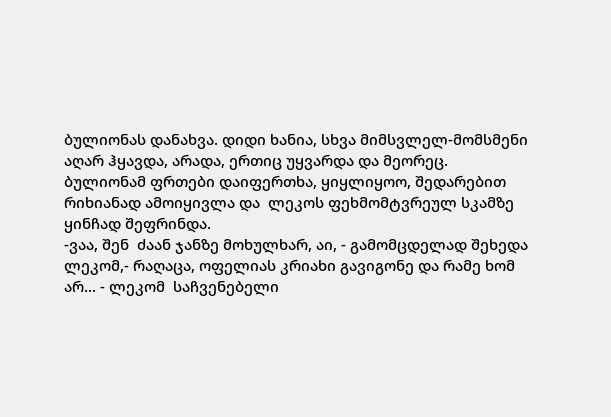ბულიონას დანახვა. დიდი ხანია, სხვა მიმსვლელ-მომსმენი აღარ ჰყავდა, არადა, ერთიც უყვარდა და მეორეც.
ბულიონამ ფრთები დაიფერთხა, ყიყლიყოო, შედარებით  რიხიანად ამოიყივლა და  ლეკოს ფეხმომტვრეულ სკამზე  ყინჩად შეფრინდა.
-ვაა, შენ  ძაან ჯანზე მოხულხარ, აი, - გამომცდელად შეხედა ლეკომ,- რაღაცა, ოფელიას კრიახი გავიგონე და რამე ხომ არ... - ლეკომ  საჩვენებელი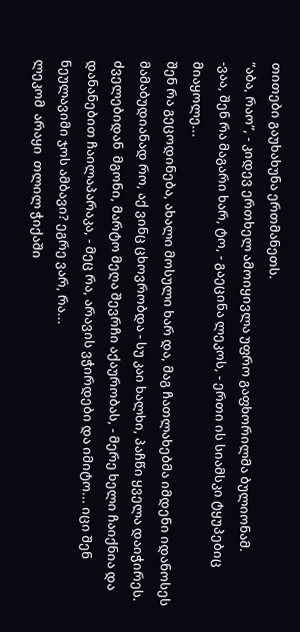თითები გაუხახუნა ერთმანეთს.
”აბა, რაო”, - კიდევ ერთხელ ამოიყივლა უფრო გაფხორილმა ბულიონამ.
-ვაა, შენ რა მაგარი ხარ, ტო, - გაეცინა ლეკოს, - ერთი ის სიამსკი ტყუპებიც  მიაყოლე...
შენ რა გეცოდინება, ახალი მოსული ხარ და, მაგ ჩათლახებმა იმდენი იდანოსეს მამაბუდიანად რო, აქ ვინც ცხოვრობდა - სუ კაი ხალხი, პაჩწი ყველა დაიჭირეს. ძველებიდან  მგონი, მარტო მეღა შევრჩი აქაურობას, - მერე ხელი ჩაიქნია და დანანებით ჩაილაპარაკა, - მეც რა, არავის ვჭირდები და იმიტო... იცი შენ ნეულავიმი ჯოს ამბავი? ეგრე ვარ, რა...
ლეკომ  არაყი  თლილ ჭიქაში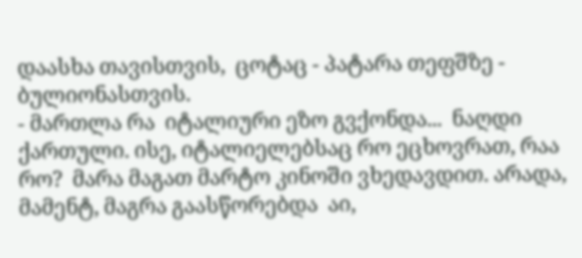დაასხა თავისთვის,  ცოტაც - პატარა თეფშზე - ბულიონასთვის.
- მართლა რა  იტალიური ეზო გვქონდა...  ნაღდი ქართული. ისე, იტალიელებსაც რო ეცხოვრათ, რაა რო?  მარა მაგათ მარტო კინოში ვხედავდით. არადა, მამენტ, მაგრა გაასწორებდა  აი,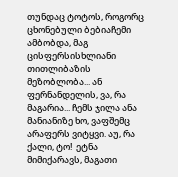თუნდაც ტოტოს, როგორც ცხონებული ბებიაჩემი ამბობდა, მაგ ცისფერსისხლიანი თითლიბაზის  მეზობლობა... ან ფერნანდელის, ვა, რა მაგარია... ჩემს ჯილა ანა მანიანიზე ხო, ვაფშემც არაფერს ვიტყვი. აუ, რა ქალი, ტო!  ეტნა მიმიქარავს, მაგათი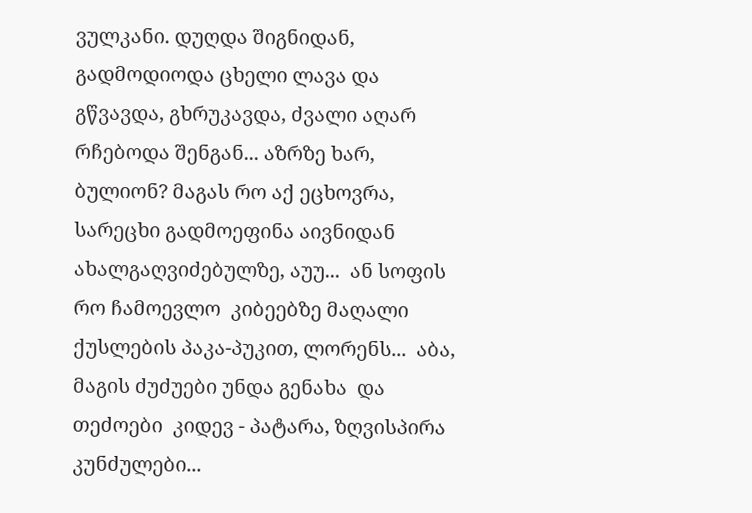ვულკანი. დუღდა შიგნიდან, გადმოდიოდა ცხელი ლავა და გწვავდა, გხრუკავდა, ძვალი აღარ რჩებოდა შენგან... აზრზე ხარ, ბულიონ? მაგას რო აქ ეცხოვრა, სარეცხი გადმოეფინა აივნიდან ახალგაღვიძებულზე, აუუ...  ან სოფის რო ჩამოევლო  კიბეებზე მაღალი ქუსლების პაკა-პუკით, ლორენს...  აბა, მაგის ძუძუები უნდა გენახა  და თეძოები  კიდევ - პატარა, ზღვისპირა კუნძულები...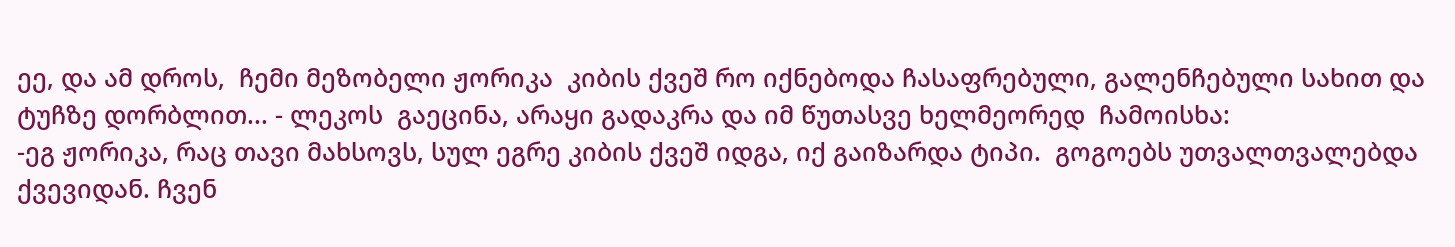ეე, და ამ დროს,  ჩემი მეზობელი ჟორიკა  კიბის ქვეშ რო იქნებოდა ჩასაფრებული, გალენჩებული სახით და  ტუჩზე დორბლით... - ლეკოს  გაეცინა, არაყი გადაკრა და იმ წუთასვე ხელმეორედ  ჩამოისხა:
-ეგ ჟორიკა, რაც თავი მახსოვს, სულ ეგრე კიბის ქვეშ იდგა, იქ გაიზარდა ტიპი.  გოგოებს უთვალთვალებდა ქვევიდან. ჩვენ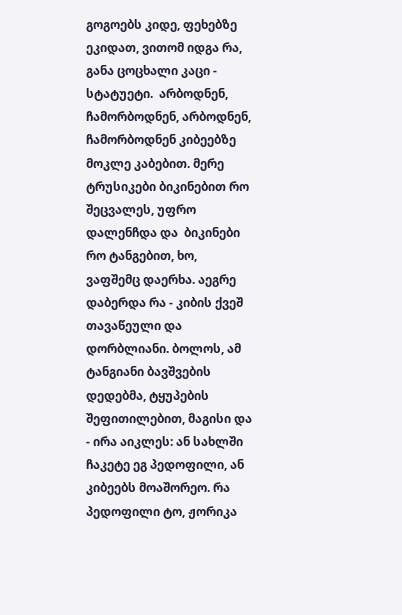გოგოებს კიდე, ფეხებზე ეკიდათ, ვითომ იდგა რა, განა ცოცხალი კაცი - სტატუეტი.  არბოდნენ, ჩამორბოდნენ, არბოდნენ, ჩამორბოდნენ კიბეებზე მოკლე კაბებით. მერე ტრუსიკები ბიკინებით რო შეცვალეს, უფრო დალენჩდა და  ბიკინები რო ტანგებით, ხო,  ვაფშემც დაერხა. აეგრე დაბერდა რა - კიბის ქვეშ თავაწეული და დორბლიანი. ბოლოს, ამ  ტანგიანი ბავშვების დედებმა, ტყუპების შეფითილებით, მაგისი და - ირა აიკლეს: ან სახლში ჩაკეტე ეგ პედოფილი, ან კიბეებს მოაშორეო. რა პედოფილი ტო, ჟორიკა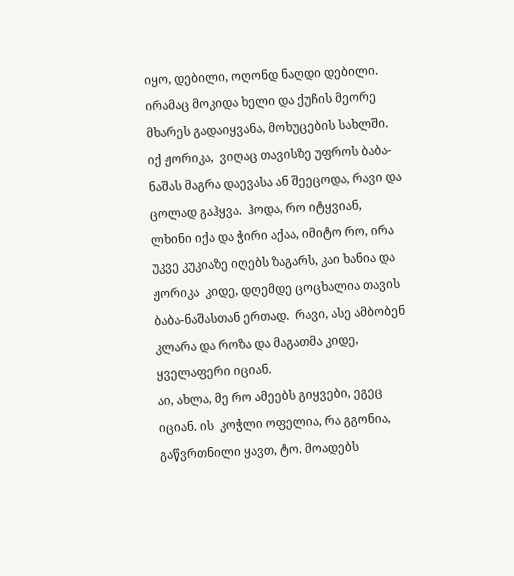იყო, დებილი, ოღონდ ნაღდი დებილი. ირამაც მოკიდა ხელი და ქუჩის მეორე მხარეს გადაიყვანა, მოხუცების სახლში.  იქ ჟორიკა,  ვიღაც თავისზე უფროს ბაბა-ნაშას მაგრა დაევასა ან შეეცოდა, რავი და ცოლად გაჰყვა.  ჰოდა, რო იტყვიან,  ლხინი იქა და ჭირი აქაა, იმიტო რო, ირა  უკვე კუკიაზე იღებს ზაგარს, კაი ხანია და ჟორიკა  კიდე, დღემდე ცოცხალია თავის ბაბა-ნაშასთან ერთად.  რავი, ასე ამბობენ კლარა და როზა და მაგათმა კიდე, ყველაფერი იციან.
აი, ახლა, მე რო ამეებს გიყვები, ეგეც იციან. ის  კოჭლი ოფელია, რა გგონია, გაწვრთნილი ყავთ, ტო. მოადებს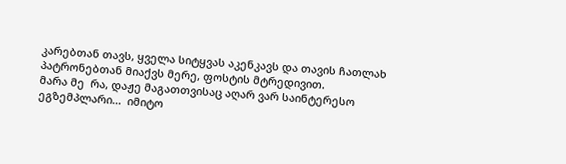კარებთან თავს, ყველა სიტყვას აკენკავს და თავის ჩათლახ პატრონებთან მიაქვს მერე, ფოსტის მტრედივით.
მარა მე  რა, დაჟე მაგათთვისაც აღარ ვარ საინტერესო ეგზემპლარი...  იმიტო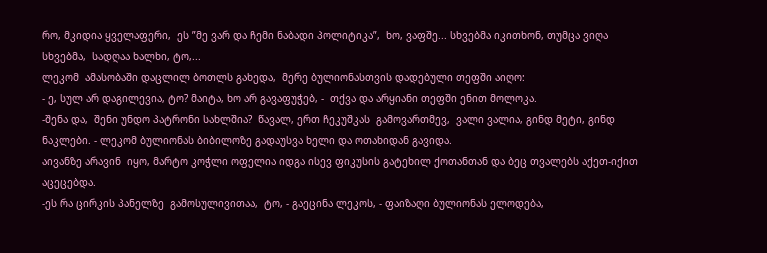რო, მკიდია ყველაფერი,  ეს ”მე ვარ და ჩემი ნაბადი პოლიტიკა”,  ხო, ვაფშე... სხვებმა იკითხონ, თუმცა ვიღა სხვებმა,  სადღაა ხალხი, ტო,...
ლეკომ  ამასობაში დაცლილ ბოთლს გახედა,  მერე ბულიონასთვის დადებული თეფში აიღო:
- ე, სულ არ დაგილევია, ტო? მაიტა, ხო არ გავაფუჭებ, -  თქვა და არყიანი თეფში ენით მოლოკა.
-შენა და,  შენი უნდო პატრონი სახლშია?  წავალ, ერთ ჩეკუშკას  გამოვართმევ,  ვალი ვალია, გინდ მეტი, გინდ ნაკლები. - ლეკომ ბულიონას ბიბილოზე გადაუსვა ხელი და ოთახიდან გავიდა.
აივანზე არავინ  იყო, მარტო კოჭლი ოფელია იდგა ისევ ფიკუსის გატეხილ ქოთანთან და ბეც თვალებს აქეთ-იქით აცეცებდა.
-ეს რა ცირკის პანელზე  გამოსულივითაა,  ტო, - გაეცინა ლეკოს, - ფაიზაღი ბულიონას ელოდება,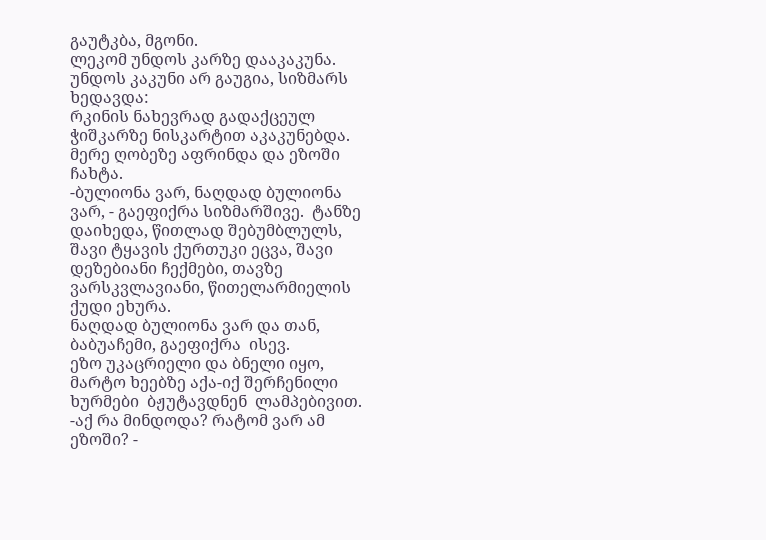გაუტკბა, მგონი.
ლეკომ უნდოს კარზე დააკაკუნა.
უნდოს კაკუნი არ გაუგია, სიზმარს ხედავდა:
რკინის ნახევრად გადაქცეულ ჭიშკარზე ნისკარტით აკაკუნებდა. მერე ღობეზე აფრინდა და ეზოში ჩახტა.
-ბულიონა ვარ, ნაღდად ბულიონა ვარ, - გაეფიქრა სიზმარშივე.  ტანზე დაიხედა, წითლად შებუმბლულს, შავი ტყავის ქურთუკი ეცვა, შავი დეზებიანი ჩექმები, თავზე ვარსკვლავიანი, წითელარმიელის ქუდი ეხურა.
ნაღდად ბულიონა ვარ და თან, ბაბუაჩემი, გაეფიქრა  ისევ.
ეზო უკაცრიელი და ბნელი იყო, მარტო ხეებზე აქა-იქ შერჩენილი ხურმები  ბჟუტავდნენ  ლამპებივით.
-აქ რა მინდოდა? რატომ ვარ ამ ეზოში? -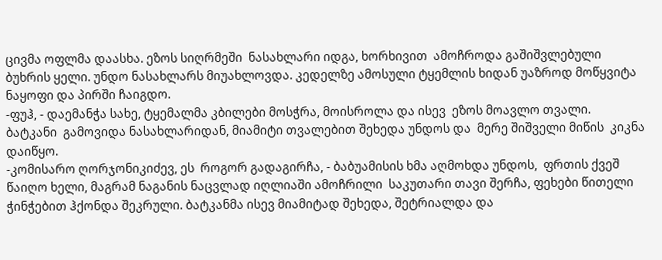ცივმა ოფლმა დაასხა. ეზოს სიღრმეში  ნასახლარი იდგა, ხორხივით  ამოჩროდა გაშიშვლებული ბუხრის ყელი. უნდო ნასახლარს მიუახლოვდა. კედელზე ამოსული ტყემლის ხიდან უაზროდ მოწყვიტა ნაყოფი და პირში ჩაიგდო.
-ფუჰ, - დაემანჭა სახე, ტყემალმა კბილები მოსჭრა, მოისროლა და ისევ  ეზოს მოავლო თვალი.  ბატკანი  გამოვიდა ნასახლარიდან, მიამიტი თვალებით შეხედა უნდოს და  მერე შიშველი მიწის  კიკნა დაიწყო.
-კომისარო ღორჯონიკიძევ, ეს  როგორ გადაგირჩა, - ბაბუამისის ხმა აღმოხდა უნდოს,  ფრთის ქვეშ წაიღო ხელი, მაგრამ ნაგანის ნაცვლად იღლიაში ამოჩრილი  საკუთარი თავი შერჩა, ფეხები წითელი ჭინჭებით ჰქონდა შეკრული. ბატკანმა ისევ მიამიტად შეხედა, შეტრიალდა და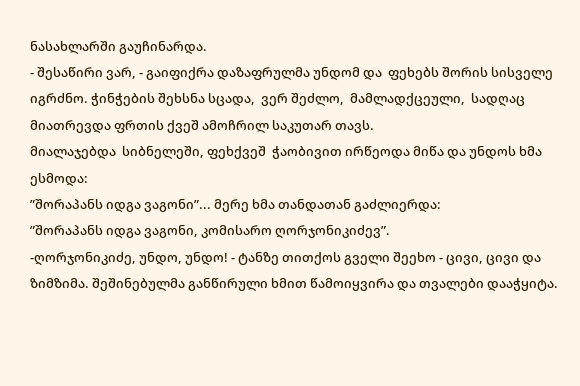ნასახლარში გაუჩინარდა.
- შესაწირი ვარ, - გაიფიქრა დაზაფრულმა უნდომ და  ფეხებს შორის სისველე იგრძნო. ჭინჭების შეხსნა სცადა,  ვერ შეძლო,  მამლადქცეული,  სადღაც  მიათრევდა ფრთის ქვეშ ამოჩრილ საკუთარ თავს.
მიალაჯებდა  სიბნელეში, ფეხქვეშ  ჭაობივით ირწეოდა მიწა და უნდოს ხმა ესმოდა:
”შორაპანს იდგა ვაგონი”... მერე ხმა თანდათან გაძლიერდა:
”შორაპანს იდგა ვაგონი, კომისარო ღორჯონიკიძევ”.
-ღორჯონიკიძე, უნდო, უნდო! - ტანზე თითქოს გველი შეეხო - ცივი, ცივი და ზიმზიმა. შეშინებულმა განწირული ხმით წამოიყვირა და თვალები დააჭყიტა.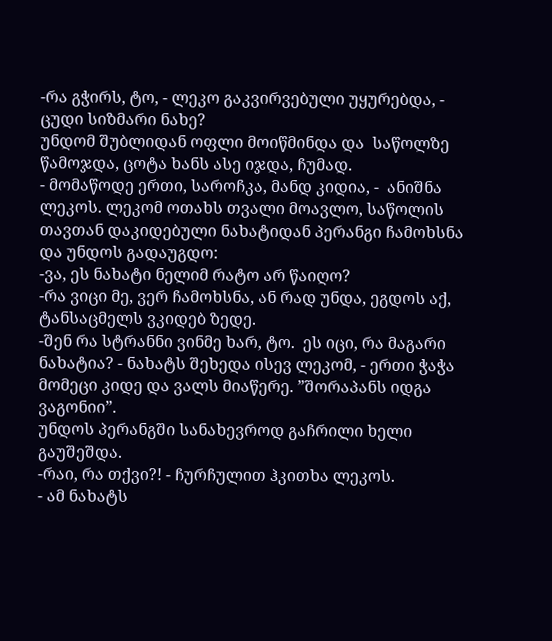-რა გჭირს, ტო, - ლეკო გაკვირვებული უყურებდა, - ცუდი სიზმარი ნახე?
უნდომ შუბლიდან ოფლი მოიწმინდა და  საწოლზე წამოჯდა, ცოტა ხანს ასე იჯდა, ჩუმად.
- მომაწოდე ერთი, საროჩკა, მანდ კიდია, -  ანიშნა ლეკოს. ლეკომ ოთახს თვალი მოავლო, საწოლის თავთან დაკიდებული ნახატიდან პერანგი ჩამოხსნა და უნდოს გადაუგდო:
-ვა, ეს ნახატი ნელიმ რატო არ წაიღო?
-რა ვიცი მე, ვერ ჩამოხსნა, ან რად უნდა, ეგდოს აქ, ტანსაცმელს ვკიდებ ზედე.
-შენ რა სტრანნი ვინმე ხარ, ტო.  ეს იცი, რა მაგარი ნახატია? - ნახატს შეხედა ისევ ლეკომ, - ერთი ჭაჭა  მომეცი კიდე და ვალს მიაწერე. ”შორაპანს იდგა ვაგონიი”.
უნდოს პერანგში სანახევროდ გაჩრილი ხელი გაუშეშდა.
-რაი, რა თქვი?! - ჩურჩულით ჰკითხა ლეკოს.
- ამ ნახატს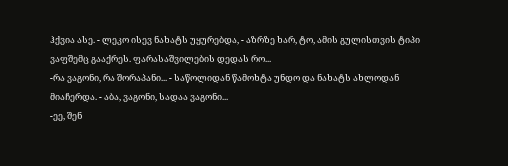ჰქვია ასე. - ლეკო ისევ ნახატს უყურებდა, - აზრზე ხარ, ტო, ამის გულისთვის ტიპი ვაფშემც გააქრეს. ფარასაშვილების დედას რო...
-რა ვაგონი, რა შორაპანი... - საწოლიდან წამოხტა უნდო და ნახატს ახლოდან მიაჩერდა. - აბა, ვაგონი, სადაა ვაგონი...
-ეე, შენ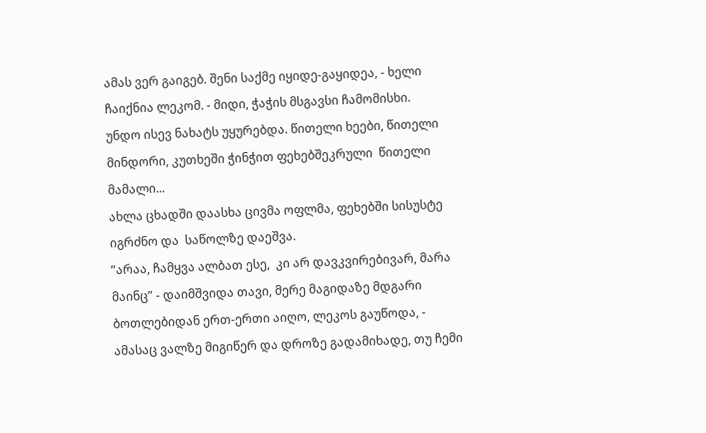ამას ვერ გაიგებ. შენი საქმე იყიდე-გაყიდეა, - ხელი ჩაიქნია ლეკომ. - მიდი, ჭაჭის მსგავსი ჩამომისხი.
უნდო ისევ ნახატს უყურებდა. წითელი ხეები, წითელი მინდორი, კუთხეში ჭინჭით ფეხებშეკრული  წითელი მამალი...
ახლა ცხადში დაასხა ცივმა ოფლმა, ფეხებში სისუსტე იგრძნო და  საწოლზე დაეშვა.
”არაა, ჩამყვა ალბათ ესე,  კი არ დავკვირებივარ, მარა მაინც” - დაიმშვიდა თავი, მერე მაგიდაზე მდგარი ბოთლებიდან ერთ-ერთი აიღო, ლეკოს გაუწოდა, - ამასაც ვალზე მიგიწერ და დროზე გადამიხადე, თუ ჩემი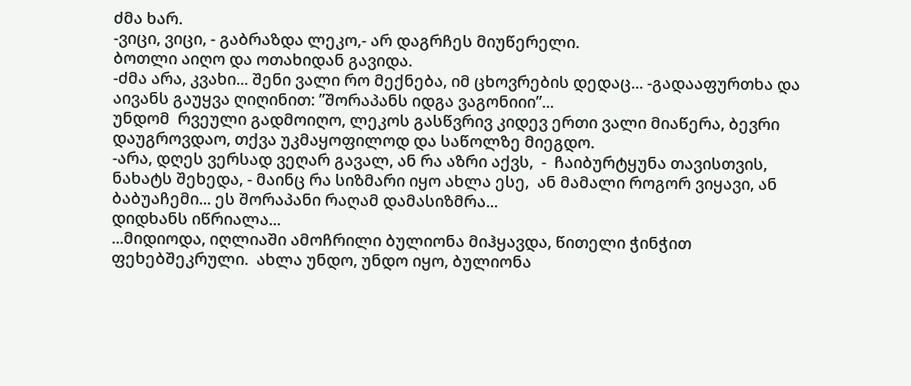ძმა ხარ.
-ვიცი, ვიცი, - გაბრაზდა ლეკო,- არ დაგრჩეს მიუწერელი.
ბოთლი აიღო და ოთახიდან გავიდა.
-ძმა არა, კვახი... შენი ვალი რო მექნება, იმ ცხოვრების დედაც... -გადააფურთხა და აივანს გაუყვა ღიღინით: ”შორაპანს იდგა ვაგონიიი”...
უნდომ  რვეული გადმოიღო, ლეკოს გასწვრივ კიდევ ერთი ვალი მიაწერა, ბევრი დაუგროვდაო, თქვა უკმაყოფილოდ და საწოლზე მიეგდო.
-არა, დღეს ვერსად ვეღარ გავალ, ან რა აზრი აქვს,  -  ჩაიბურტყუნა თავისთვის, ნახატს შეხედა, - მაინც რა სიზმარი იყო ახლა ესე,  ან მამალი როგორ ვიყავი, ან ბაბუაჩემი... ეს შორაპანი რაღამ დამასიზმრა...
დიდხანს იწრიალა...
...მიდიოდა, იღლიაში ამოჩრილი ბულიონა მიჰყავდა, წითელი ჭინჭით ფეხებშეკრული.  ახლა უნდო, უნდო იყო, ბულიონა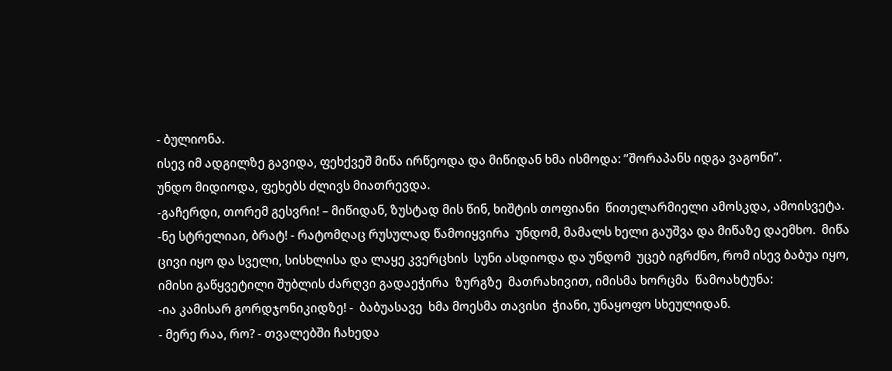- ბულიონა.
ისევ იმ ადგილზე გავიდა, ფეხქვეშ მიწა ირწეოდა და მიწიდან ხმა ისმოდა: ”შორაპანს იდგა ვაგონი”.
უნდო მიდიოდა, ფეხებს ძლივს მიათრევდა.
-გაჩერდი, თორემ გესვრი! – მიწიდან, ზუსტად მის წინ, ხიშტის თოფიანი  წითელარმიელი ამოსკდა, ამოისვეტა.
-ნე სტრელიაი, ბრატ! - რატომღაც რუსულად წამოიყვირა  უნდომ, მამალს ხელი გაუშვა და მიწაზე დაემხო.  მიწა ცივი იყო და სველი, სისხლისა და ლაყე კვერცხის  სუნი ასდიოდა და უნდომ  უცებ იგრძნო, რომ ისევ ბაბუა იყო,  იმისი გაწყვეტილი შუბლის ძარღვი გადაეჭირა  ზურგზე  მათრახივით, იმისმა ხორცმა  წამოახტუნა:
-ია კამისარ გორდჯონიკიდზე! -  ბაბუასავე  ხმა მოესმა თავისი  ჭიანი, უნაყოფო სხეულიდან.
- მერე რაა, რო? - თვალებში ჩახედა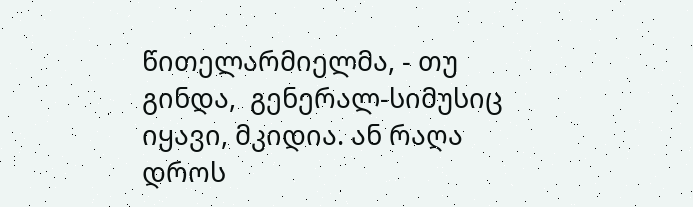წითელარმიელმა, - თუ გინდა,  გენერალ-სიმუსიც იყავი, მკიდია. ან რაღა დროს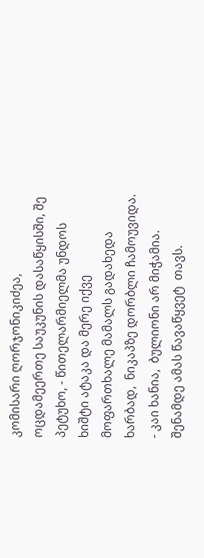კომისარი ღორჯონიკიძეა, ოცდამეერთე საუკუნის დასაწყისში, შე  პეტუხო, - წითელარმიელმა უნდოს ხიშტი ატაკა და მერე იქვე მოფართხალე მამალს გადახედა ხარბად,  ნიკაპზე დორბლი ჩამოუვიდა.
- კაი ხანია,  ბულიონი არ მიჭამია. შენამდე ამას წავაწყვეტ  თავს.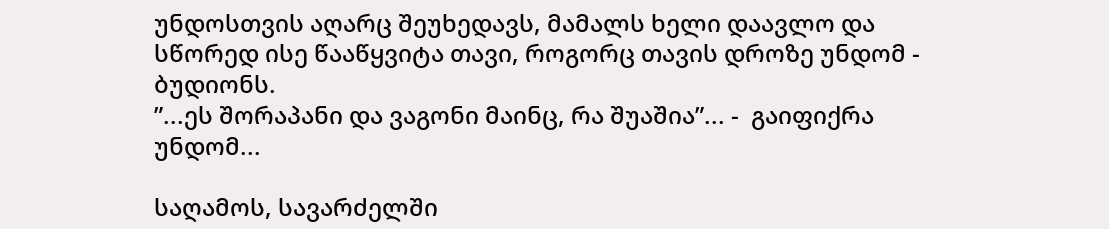უნდოსთვის აღარც შეუხედავს, მამალს ხელი დაავლო და სწორედ ისე წააწყვიტა თავი, როგორც თავის დროზე უნდომ - ბუდიონს.
”...ეს შორაპანი და ვაგონი მაინც, რა შუაშია”... -  გაიფიქრა უნდომ...

საღამოს, სავარძელში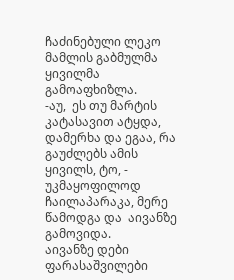ჩაძინებული ლეკო მამლის გაბმულმა ყივილმა გამოაფხიზლა.
-აუ,  ეს თუ მარტის კატასავით ატყდა, დამერხა და ეგაა, რა გაუძლებს ამის ყივილს, ტო, - უკმაყოფილოდ ჩაილაპარაკა, მერე წამოდგა და  აივანზე გამოვიდა.
აივანზე დები ფარასაშვილები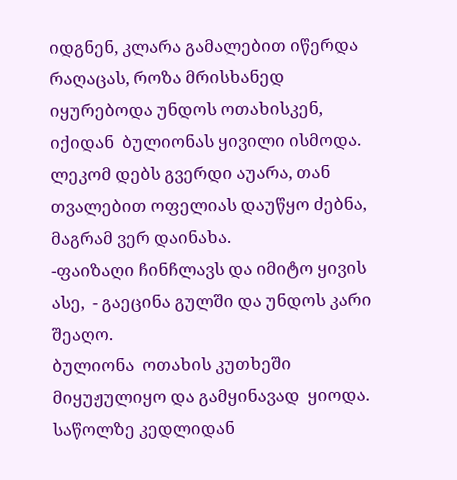იდგნენ, კლარა გამალებით იწერდა რაღაცას, როზა მრისხანედ  იყურებოდა უნდოს ოთახისკენ, იქიდან  ბულიონას ყივილი ისმოდა.
ლეკომ დებს გვერდი აუარა, თან თვალებით ოფელიას დაუწყო ძებნა,  მაგრამ ვერ დაინახა.
-ფაიზაღი ჩინჩლავს და იმიტო ყივის ასე,  - გაეცინა გულში და უნდოს კარი შეაღო.
ბულიონა  ოთახის კუთხეში მიყუჟულიყო და გამყინავად  ყიოდა.
საწოლზე კედლიდან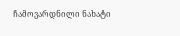ჩამოვარდნილი ნახატი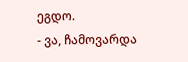ეგდო.
- ვა, ჩამოვარდა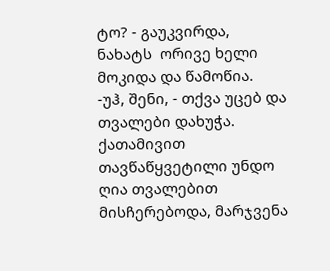ტო? - გაუკვირდა, ნახატს  ორივე ხელი მოკიდა და წამოწია.
-უჰ, შენი, - თქვა უცებ და თვალები დახუჭა.
ქათამივით თავწაწყვეტილი უნდო ღია თვალებით მისჩერებოდა, მარჯვენა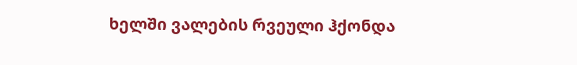ხელში ვალების რვეული ჰქონდა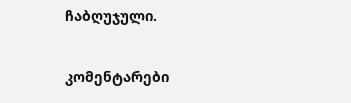ჩაბღუჯული.

კომენტარები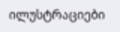ილუსტრაციები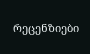რეცენზიები